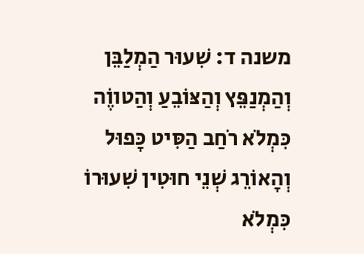משנה ד: שִׁעוּר הַמְלַבֵּן וְהַמְנַפֵּץ וְהַצּוֹבֵעַ וְהַטווֶֹה כִּמְלֹא רֹחַב הַסִּיט כָּפוּל וְהָאוֹרֵג שְׁנֵי חוּטִין שִׁעוּרוֹ כִּמְלֹא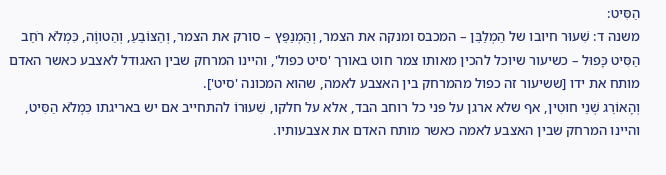הַסִּיט:
משנה ד: שִׁעוּר חיובו של הַמְלַבֵּן – המכבס ומנקה את הצמר, וְהַמְנַפֵּץ – סורק את הצמר, וְהַצּוֹבֵעַ, וְהַטווֶֹה, כִּמְלֹא רֹחַב הַסִּיט כָּפוּל – כשיעור שיוכל להכין מאותו צמר חוט באורך 'סיט כפול', והיינו המרחק שבין האגודל לאצבע כאשר האדם מותח את ידו [ששיעור זה כפול מהמרחק בין האצבע לאמה, שהוא המכונה 'סיט'].
וְהָאוֹרֵג שְׁנֵי חוּטִין, אף שלא ארגן על פני כל רוחב הבד, אלא על חלקו, שִׁעוּרוֹ להתחייב אם יש באריגתו כִּמְלֹא הַסִּיט, והיינו המרחק שבין האצבע לאמה כאשר מותח האדם את אצבעותיו.